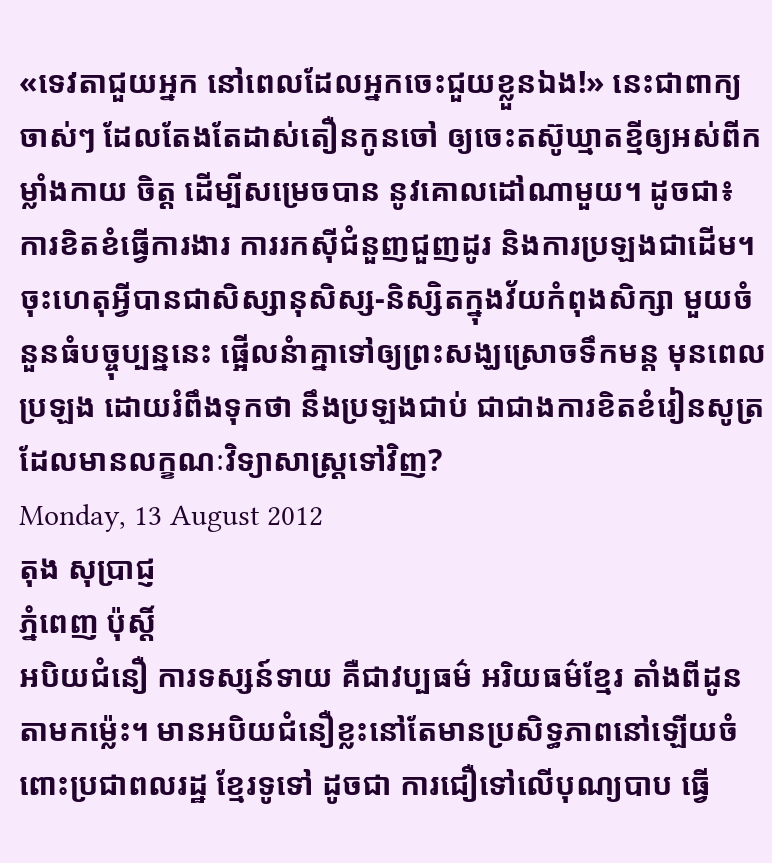«ទេវតាជួយអ្នក នៅពេលដែលអ្នកចេះជួយខ្លួនឯង!» នេះជាពាក្យចាស់ៗ ដែលតែងតែដាស់តឿនកូនចៅ ឲ្យចេះតស៊ូឃ្មាតខ្មីឲ្យអស់ពីកម្លាំងកាយ ចិត្ត ដើម្បីសម្រេចបាន នូវគោលដៅណាមួយ។ ដូចជា៖ ការខិតខំធ្វើការងារ ការរកស៊ីជំនួញជួញដូរ និងការប្រឡងជាដើម។ ចុះហេតុអ្វីបានជាសិស្សានុសិស្ស-និស្សិតក្នុងវ័យកំពុងសិក្សា មួយចំនួនធំបច្ចុប្បន្ននេះ ផ្អើលនំាគ្នាទៅឲ្យព្រះសង្ឃស្រោចទឹកមន្ត មុនពេលប្រឡង ដោយរំពឹងទុកថា នឹងប្រឡងជាប់ ជាជាងការខិតខំរៀនសូត្រ ដែលមានលក្ខណៈវិទ្យាសាស្រ្តទៅវិញ?
Monday, 13 August 2012
តុង សុប្រាជ្ញ
ភ្នំពេញ ប៉ុស្តិ៍
អបិយជំនឿ ការទស្សន៍ទាយ គឺជាវប្បធម៌ អរិយធម៌ខ្មែរ តាំងពីដូនតាមកម្ល៉េះ។ មានអបិយជំនឿខ្លះនៅតែមានប្រសិទ្ធភាពនៅឡើយចំពោះប្រជាពលរដ្ឋ ខ្មែរទូទៅ ដូចជា ការជឿទៅលើបុណ្យបាប ធ្វើ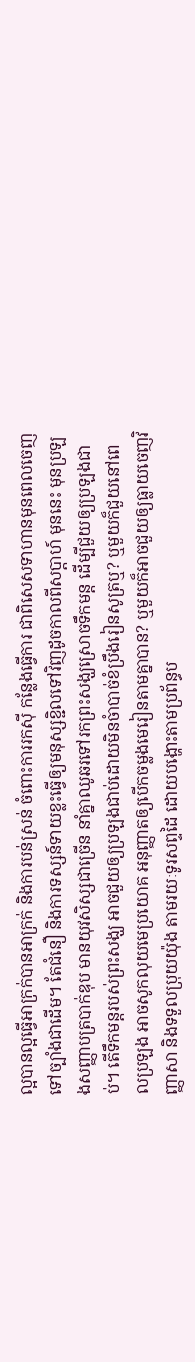ល្អបានល្អធ្វើអាក្រក់បានអាក្រក់ និងការបន់ស្រន់ ចំពោះការរកស៊ី កន្លែងធ្វើការ ជាពិសេសទាហានមុនពេលចេញទៅច្បាំងជាដើម។ តែជំនឿ និងការទស្សន៍ទាយខ្លះធ្វើឲ្យមនុស្សខ្ជិលទៅវិញដូចកាលពីសប្តាហ៍ មុននេះ មុនប្រឡងសញ្ញាបត្របាក់ឌុប មានយុវសិស្សជាច្រើន នាំគ្នាឈូឆរទៅរកព្រះសង្ឃស្រោចទឹកមន្ត ដើម្បីជួយឲ្យប្រឡងជាប់។ តើទឹកមន្តរបស់ព្រះសង្ឃ អាចជួយឲ្យប្រឡងជាប់ដោយមិនចំាបាច់ខំប្រឹងរៀនសូត្រឬ? ឬមួយក៏ជួយនៅពេលប្រឡង អាចសូកលុយមេប្រយោគ អនុញ្ញាតឲ្យបើកចម្លងមេរៀនតាមគ្នាបាន? ឬមួយក៏អាចជួយឲ្យធ្លាយចេញវិញ្ញាសា និងទទួលប្រុយយ៉ុង តាមរយៈទូរសព្ទដៃ ដោយបង្ហោះតាមប្រព័ន្ធប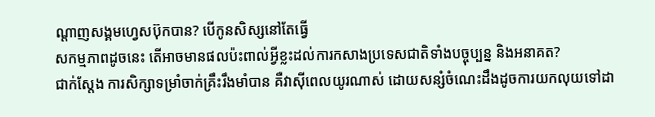ណ្តាញសង្គមហេ្វសប៊ុកបាន? បើកូនសិស្សនៅតែធ្វើ
សកម្មភាពដូចនេះ តើអាចមានផលប៉ះពាល់អ្វីខ្លះដល់ការកសាងប្រទេសជាតិទាំងបច្ចុប្បន្ន និងអនាគត?
ជាក់ស្តែង ការសិក្សាទម្រាំចាក់គ្រឹះរឹងមាំបាន គឺវាស៊ីពេលយូរណាស់ ដោយសន្សំចំណេះដឹងដូចការយកលុយទៅដា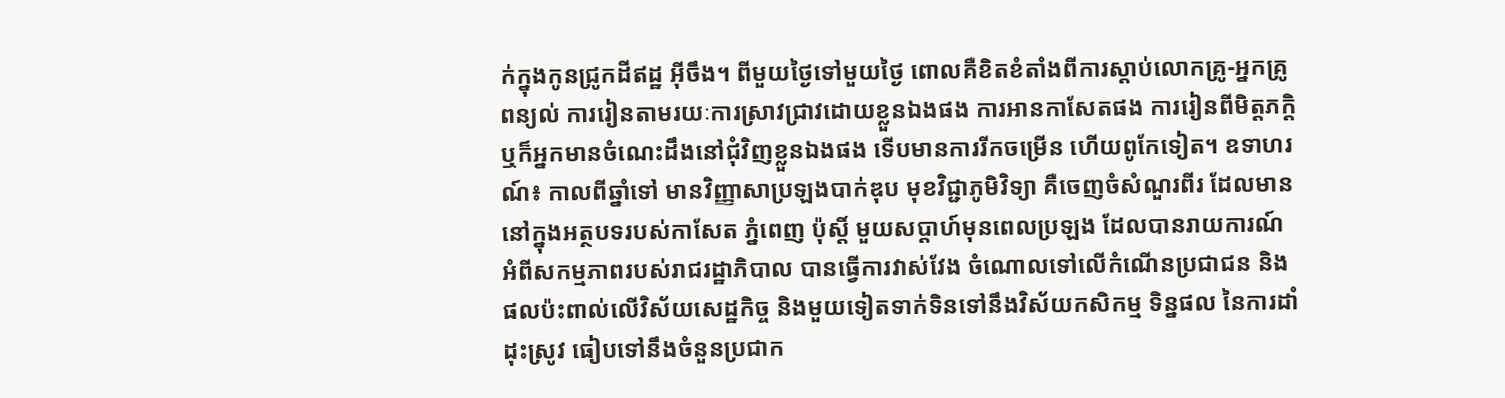ក់ក្នុងកូនជ្រូកដីឥដ្ឋ អ៊ីចឹង។ ពីមួយថ្ងៃទៅមួយថ្ងៃ ពោលគឺខិតខំតាំងពីការស្តាប់លោកគ្រូ-អ្នកគ្រូពន្យល់ ការរៀនតាមរយៈការស្រាវជ្រាវដោយខ្លួនឯងផង ការអានកាសែតផង ការរៀនពីមិត្តភក្តិ ឬក៏អ្នកមានចំណេះដឹងនៅជុំវិញខ្លួនឯងផង ទើបមានការរីកចម្រើន ហើយពូកែទៀត។ ឧទាហរណ៍៖ កាលពីឆ្នាំទៅ មានវិញ្ញាសាប្រឡងបាក់ឌុប មុខវិជ្ជាភូមិវិទ្យា គឺចេញចំសំណួរពីរ ដែលមាននៅក្នុងអត្ថបទរបស់កាសែត ភ្នំពេញ ប៉ុស្តិ៍ មួយសប្តាហ៍មុនពេលប្រឡង ដែលបានរាយការណ៍ អំពីសកម្មភាពរបស់រាជរដ្ឋាភិបាល បានធ្វើការវាស់វែង ចំណោលទៅលើកំណើនប្រជាជន និងផលប៉ះពាល់លើវិស័យសេដ្ឋកិច្ច និងមួយទៀតទាក់ទិនទៅនឹងវិស័យកសិកម្ម ទិន្នផល នៃការដាំដុះស្រូវ ធៀបទៅនឹងចំនួនប្រជាក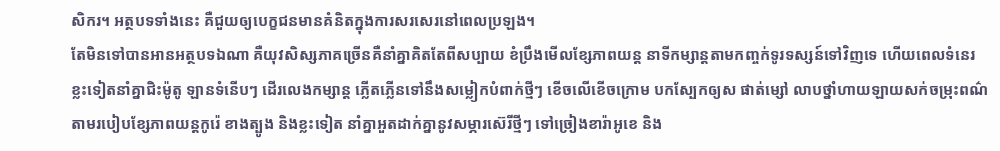សិករ។ អត្ថបទទាំងនេះ គឺជួយឲ្យបេក្ខជនមានគំនិតក្នុងការសរសេរនៅពេលប្រឡង។
តែមិនទៅបានអានអត្ថបទឯណា គឺយុវសិស្សភាគច្រើនគឺនាំគ្នាគិតតែពីសប្បាយ ខំប្រឹងមើលខ្សែភាពយន្ត នាទីកម្សាន្តតាមកញ្ចក់ទូរទស្សន៍ទៅវិញទេ ហើយពេលទំនេរ ខ្លះទៀតនាំគ្នាជិះម៉ូតូ ឡានទំនើបៗ ដើរលេងកម្សាន្ត ភ្លើតភ្លើនទៅនឹងសម្លៀកបំពាក់ថ្មីៗ ខើចលើខើចក្រោម បកស្បែកឲ្យស ផាត់ម្សៅ លាបថ្នាំហាយឡាយសក់ចម្រុះពណ៌តាមរបៀបខ្សែភាពយន្តកូរ៉េ ខាងត្បូង និងខ្លះទៀត នាំគ្នាអួតដាក់គ្នានូវសម្ភារស៊េរីថ្មីៗ ទៅច្រៀងខារ៉ាអូខេ និង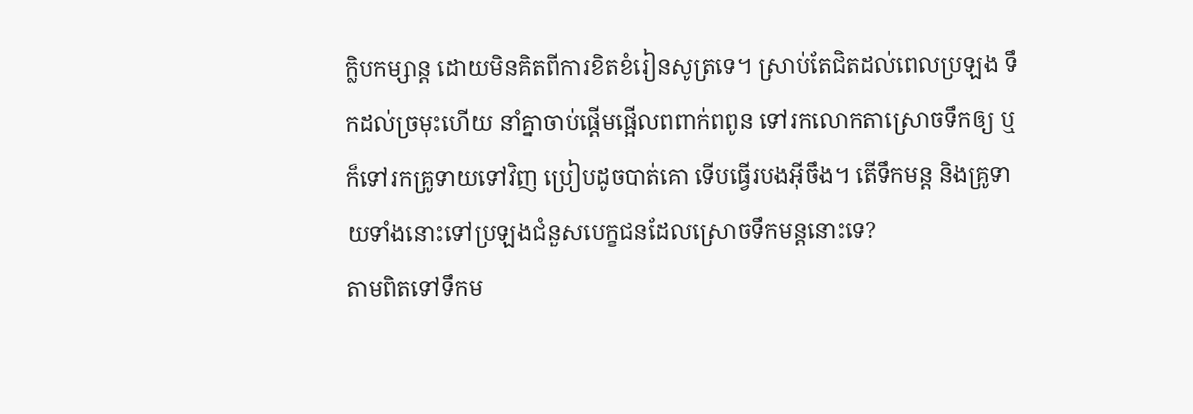ក្លិបកម្សាន្ត ដោយមិនគិតពីការខិតខំរៀនសូត្រទេ។ ស្រាប់តែជិតដល់ពេលប្រឡង ទឹកដល់ច្រមុះហើយ នាំគ្នាចាប់ផ្តើមផ្អើលពពាក់ពពូន ទៅរកលោកតាស្រោចទឹកឲ្យ ឬក៏ទៅរកគ្រូទាយទៅវិញ ប្រៀបដូចបាត់គោ ទើបធ្វើរបងអ៊ីចឹង។ តើទឹកមន្ត និងគ្រូទាយទាំងនោះទៅប្រឡងជំនួសបេក្ខជនដែលស្រោចទឹកមន្តនោះទេ?
តាមពិតទៅទឹកម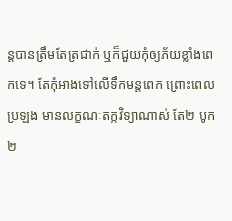ន្តបានត្រឹមតែត្រជាក់ ឬក៏ជួយកុំឲ្យភ័យខ្លាំងពេកទេ។ តែកុំអាងទៅលើទឹកមន្តពេក ព្រោះពេលប្រឡង មានលក្ខណៈតក្កវិទ្យាណាស់ តែ២ បូក២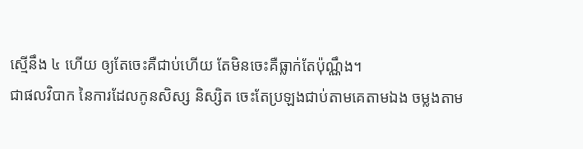ស្មើនឹង ៤ ហើយ ឲ្យតែចេះគឺជាប់ហើយ តែមិនចេះគឺធ្លាក់តែប៉ុណ្ណឹង។
ជាផលវិបាក នៃការដែលកូនសិស្ស និស្សិត ចេះតែប្រឡងជាប់តាមគេតាមឯង ចម្លងតាម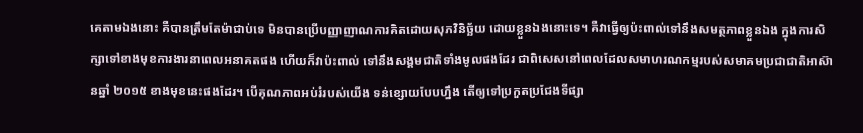គេតាមឯងនោះ គឺបានត្រឹមតែម៉ាជាប់ទេ មិនបានប្រើបញ្ញាញាណការគិតដោយសុភវិនិច្ឆ័យ ដោយខ្លួនឯងនោះទេ។ គឺវាធ្វើឲ្យប៉ះពាល់ទៅនឹងសមត្ថភាពខ្លួនឯង ក្នុងការសិក្សាទៅខាងមុខការងារនាពេលអនាគតផង ហើយក៏វាប៉ះពាល់ ទៅនឹងសង្គមជាតិទាំងមូលផងដែរ ជាពិសេសនៅពេលដែលសមាហរណកម្មរបស់សមាគមប្រជាជាតិអាស៊ានឆ្នាំ ២០១៥ ខាងមុខនេះផងដែរ។ បើគុណភាពអប់រំរបស់យើង ទន់ខ្សោយបែបហ្នឹង តើឲ្យទៅប្រកួតប្រជែងទីផ្សា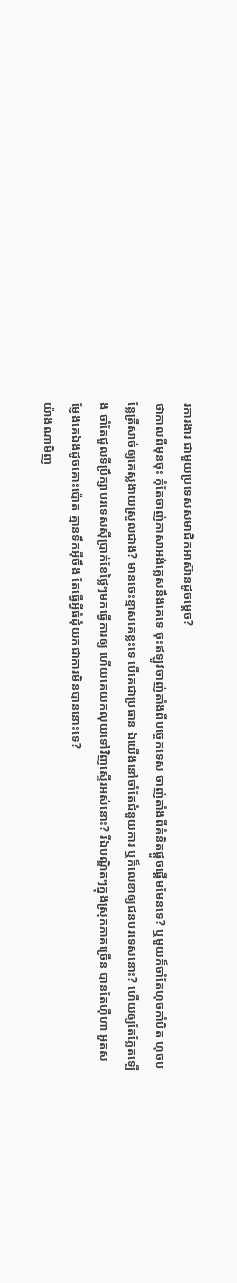រការងារ ជាមួយប្រទេសសមាជិកអាស៊ានដូចម្តេច?
ថាកាលពីមុនចុះ កុំតែចាញ់ភាសាអង់គ្លេសនឹងគេទេ ចុះឥឡូវចាញ់តាំងពីបច្ចេកទេស ចាញ់តាំងពីគំនិតផ្តួចផ្តើមមែនទេ? ឬមួយក៏ចាំតែហុចកាំបិត ហុចបន្លែត្រីសាច់ឲ្យគេស្លងាយស្រួលជាង? មានចេះខ្មាសគេខ្លះទេ បើគេជាប្រធាន ឯយើងនៅចាំតែជំនួយការ ឬក៏លេខាឲ្យជនបរទេសនោះ? ហើយឲ្យតែភ្លែតឡើង ចាំតែជួលទីប្រឹក្សាបរទេសស៊ីប្រាក់ខែថ្លៃៗមកធ្វើការឲ្យ ហើយគេយកលុយទៅវិញស្ទើរអស់នោះ? រីឯបណ្ឌិតៗក្នុងស្រុកភាគច្រើន បានតែហ៊ឺហា អួតសម្ញែងគេឯងដូចគោះប៉ោត គ្មានទឹកអ៊ីចឹង តែធ្វើអ្វីធំដុំយកជាការមិនបាននោះទេ?
យ៉ាងណាមិញ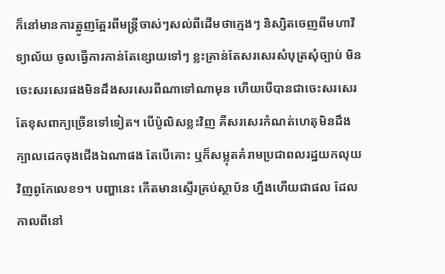ក៏នៅមានការត្អូញត្អែរពីមន្ត្រីចាស់ៗសល់ពីដើមថាក្មេងៗ និស្សិតចេញពីមហាវិទ្យាល័យ ចូលធ្វើការកាន់តែខ្សោយទៅៗ ខ្លះគ្រាន់តែសរសេរសំបុត្រសុំច្បាប់ មិនចេះសរសេរផងមិនដឹងសរសេរពីណាទៅណាមុន ហើយបើបានជាចេះសរសេរ តែខុសពាក្យច្រើនទៅទៀត។ បើប៉ូលិសខ្លះវិញ គឺសរសេរកំណត់ហេតុមិនដឹងក្បាលដេកចុងជើងឯណាផង តែបើគោះ ឬក៏សម្លុតគំរាមប្រជាពលរដ្ឋយកលុយវិញពូកែលេខ១។ បញ្ហានេះ កើតមានស្ទើរគ្រប់ស្ថាប័ន ហ្នឹងហើយជាផល ដែលកាលពីនៅ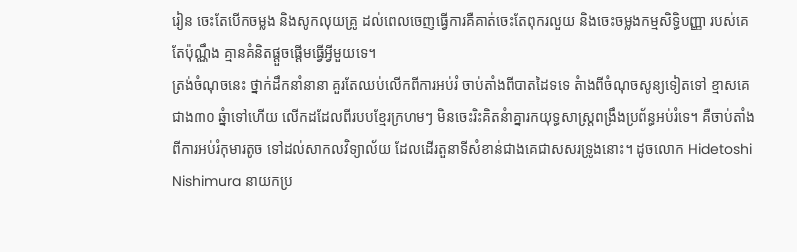រៀន ចេះតែបើកចម្លង និងសូកលុយគ្រូ ដល់ពេលចេញធ្វើការគឺគាត់ចេះតែពុករលួយ និងចេះចម្លងកម្មសិទ្ធិបញ្ញា របស់គេតែប៉ុណ្ណឹង គ្មានគំនិតផ្តួចផ្តើមធ្វើអ្វីមួយទេ។
ត្រង់ចំណុចនេះ ថ្នាក់ដឹកនាំនានា គួរតែឈប់លើកពីការអប់រំ ចាប់តាំងពីបាតដៃទទេ តំាងពីចំណុចសូន្យទៀតទៅ ខ្មាសគេ ជាង៣០ ឆ្នំាទៅហើយ លើកដដែលពីរបបខ្មែរក្រហមៗ មិនចេះរិះគិតនំាគ្នារកយុទ្ធសាស្ត្រពង្រឹងប្រព័ន្ធអប់រំទេ។ គឺចាប់តាំងពីការអប់រំកុមារតូច ទៅដល់សាកលវិទ្យាល័យ ដែលដើរតួនាទីសំខាន់ជាងគេជាសសរទ្រូងនោះ។ ដូចលោក Hidetoshi Nishimura នាយកប្រ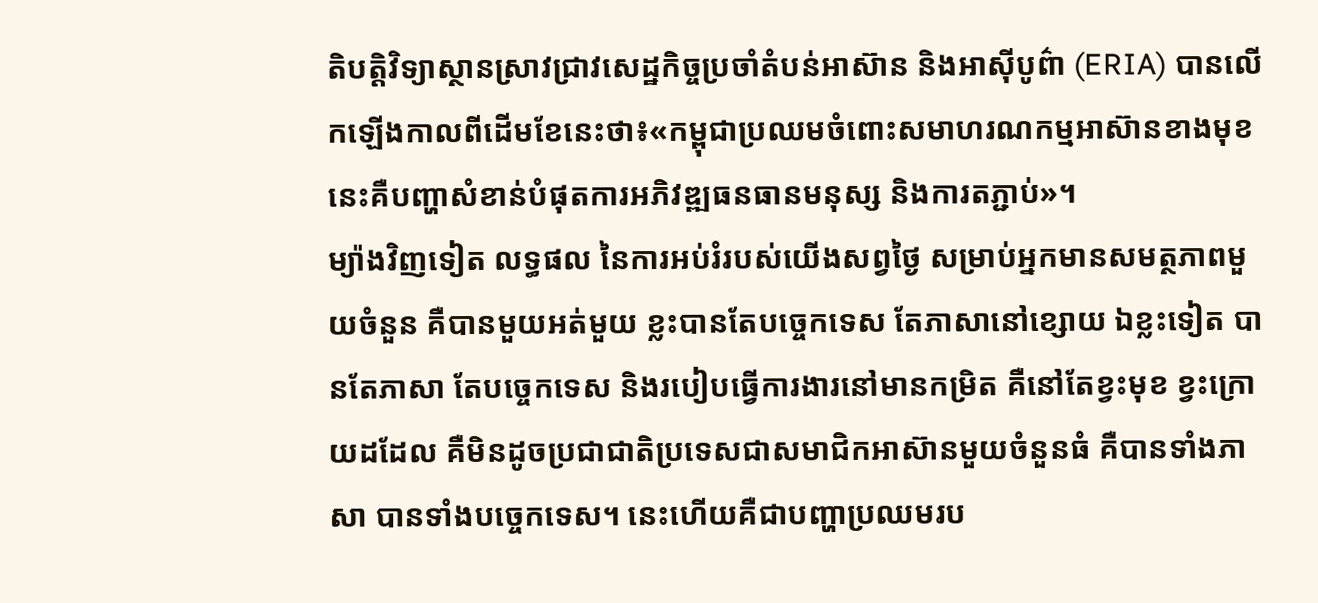តិបត្តិវិទ្យាស្ថានស្រាវជ្រាវសេដ្ឋកិច្ចប្រចាំតំបន់អាស៊ាន និងអាស៊ីបូព៌ា (ERIA) បានលើកឡើងកាលពីដើមខែនេះថា៖«កម្ពុជាប្រឈមចំពោះសមាហរណកម្មអាស៊ានខាងមុខនេះគឺបញ្ហាសំខាន់បំផុតការអភិវឌ្ឍធនធានមនុស្ស និងការតភ្ជាប់»។
ម្យ៉ាងវិញទៀត លទ្ធផល នៃការអប់រំរបស់យើងសព្វថ្ងៃ សម្រាប់អ្នកមានសមត្ថភាពមួយចំនួន គឺបានមួយអត់មួយ ខ្លះបានតែបច្ចេកទេស តែភាសានៅខ្សោយ ឯខ្លះទៀត បានតែភាសា តែបច្ចេកទេស និងរបៀបធ្វើការងារនៅមានកម្រិត គឺនៅតែខ្វះមុខ ខ្វះក្រោយដដែល គឺមិនដូចប្រជាជាតិប្រទេសជាសមាជិកអាស៊ានមួយចំនួនធំ គឺបានទាំងភាសា បានទាំងបច្ចេកទេស។ នេះហើយគឺជាបញ្ហាប្រឈមរប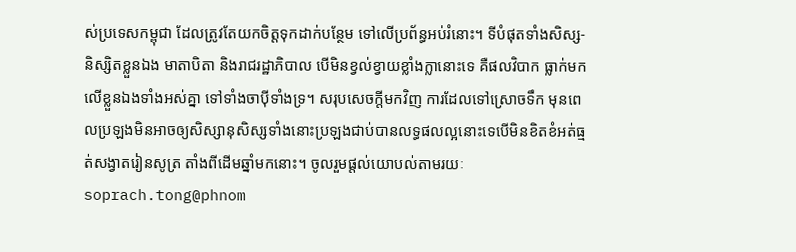ស់ប្រទេសកម្ពុជា ដែលត្រូវតែយកចិត្តទុកដាក់បន្ថែម ទៅលើប្រព័ន្ធអប់រំនោះ។ ទីបំផុតទាំងសិស្ស-និស្សិតខ្លួនឯង មាតាបិតា និងរាជរដ្ឋាភិបាល បើមិនខ្វល់ខ្វាយខ្លាំងក្លានោះទេ គឺផលវិបាក ធ្លាក់មកលើខ្លួនឯងទាំងអស់គ្នា ទៅទាំងចាប៉ីទាំងទ្រ។ សរុបសេចក្តីមកវិញ ការដែលទៅស្រោចទឹក មុនពេលប្រឡងមិនអាចឲ្យសិស្សានុសិស្សទាំងនោះប្រឡងជាប់បានលទ្ធផលល្អនោះទេបើមិនខិតខំអត់ធ្មត់សង្វាតរៀនសូត្រ តាំងពីដើមឆ្នាំមកនោះ។ ចូលរួមផ្តល់យោបល់តាមរយៈ soprach.tong@phnom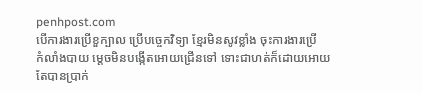penhpost.com
បើការងារប្រើខួក្បាល ប្រើបច្ចេកវិទ្យា ខ្មែរមិនសូវខ្លាំង ចុះការងារប្រើ
កំលាំងបាយ ម្តេចមិនបង្កើតអោយជ្រើនទៅ ទោះជាហត់ក៏ដោយអោយ
តែបានប្រាក់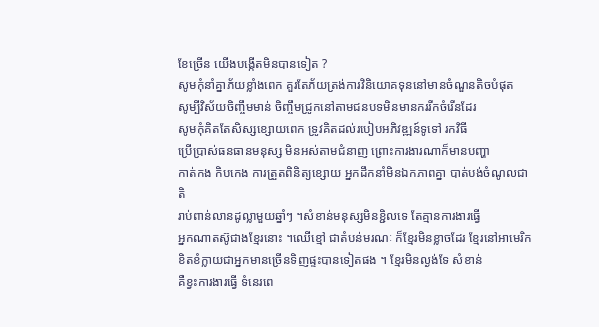ខែច្រើន យើងបង្កើតមិនបានទៀត ?
សូមកុំនាំគ្នាភ័យខ្លាំងពេក គួរតែភ័យត្រង់ការវិនិយោគទុននៅមានចំណួនតិចបំផុត
សូម្បីវិស័យចិញ្ចឹមមាន់ ចិញ្ចឹមជ្រូកនៅតាមជនបទមិនមានកររីកចំរើនដែរ
សូមកុំគិតតែសិស្សខ្សោយពេក ទ្រូវគិតដល់របៀបអភិវឌ្ឍន៍ទូទៅ រកវិធី
ប្រើប្រាស់ធនធានមនុស្ស មិនអស់តាមជំនាញ ព្រោះការងារណាក៏មានបញ្ហា
កាត់កង កិបកេង ការត្រួតពិនិត្យខ្សោយ អ្នកដឹកនាំមិនឯកភាពគ្នា បាត់បង់ចំណូលជាតិ
រាប់ពាន់លានដូល្លាមួយឆ្នាំៗ ។សំខាន់មនុស្សមិនខ្ជិលទេ តែគ្មានការងារធ្វើ
អ្នកណាតស៊ូជាងខ្មែរនោះ ។ឈើខ្មៅ ជាតំបន់មរណៈ ក៏ខ្មែរមិនខ្លាចដែរ ខ្មែរនៅអាមេរិក
ខិតខំក្លាយជាអ្នកមានច្រើនទិញផ្ទះបានទៀតផង ។ ខែ្មរមិនល្ងង់ទែ សំខាន់
គឺខ្វះការងារធ្វើ ទំនេរពេ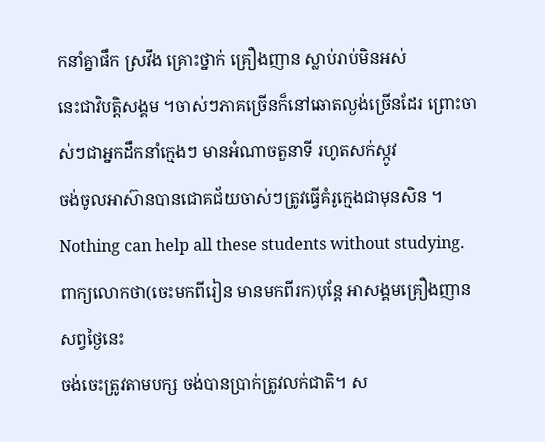កនាំគ្នាផឹក ស្រវឹង គ្រោះថ្នាក់ គ្រឿងញាន ស្លាប់រាប់មិនអស់
នេះជាវិបត្តិសង្គម ។ចាស់ៗភាគច្រើនក៏នៅឆោតល្ងង់ច្រើនដែរ ព្រោះចាស់ៗជាអ្នកដឹកនាំក្មេងៗ មានអំណាចតួនាទី រហូតសក់ស្កូវ
ចង់ចូលអាស៊ានបានជោគជ័យចាស់ៗត្រូវធ្វើគំរូក្មេងជាមុនសិន ។
Nothing can help all these students without studying.
ពាក្យលោកថា(ចេះមកពីរៀន មានមកពីរក)បុន្តែ អាសង្គមគ្រឿងញានសព្វថ្ងៃនេះ
ចង់ចេះត្រូវតាមបក្ស ចង់បានប្រាក់ត្រូវលក់ជាតិ។ ស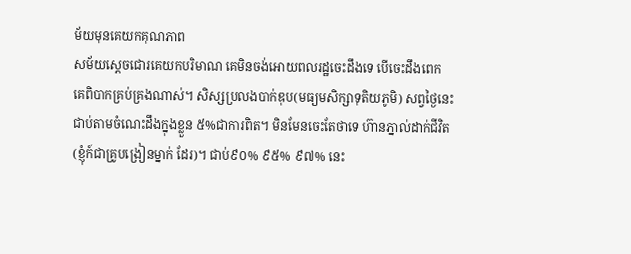ម័យមុនគេយកគុណភាព
សម័យស្តេចជោរគេយកបរិមាណ គេមិនចង់អោយពលរដ្ឋចេះដឹងទេ បើចេះដឹងពេក
គេពិបាកគ្រប់គ្រងណាស់។ សិស្សប្រលងបាក់ឌុប(មធ្យមសិក្សាទុតិយភូមិ) សព្វថ្ងៃនេះ
ជាប់តាមចំណេះដឹងក្នុងខ្លួន ៥%ជាការពិត។ មិនមែនចេះតែថាទេ ហ៊ានភ្នាល់ដាក់ជីវិត
(ខ្ញុំក៍ជាគ្រូបង្រៀនម្នាក់ ដែរ)។ ជាប់៩០% ៩៥% ៩៧% នេះ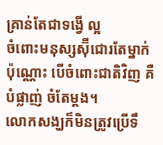គ្រាន់តែជាទង្វើ ល្អ
ចំពោះមនុស្សស៊ុីជោរតែម្នាក់ប៉ុណ្ណោះ បើចំពោះជាតិវិញ គឺបំផ្លាញ់ ចំតែម្ដង។
លោកសង្ឃក៏មិនត្រូវប្រើទឹ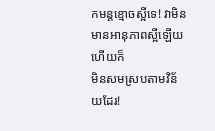កមន្តខ្មោចស្អីទេ! វាមិនមានអានុភាពស្អីឡើយហើយក៏
មិនសមស្របតាមវិន័យដែរ!